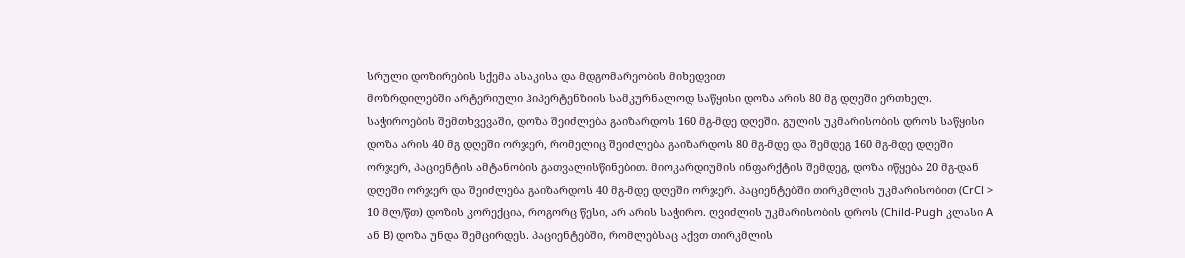სრული დოზირების სქემა ასაკისა და მდგომარეობის მიხედვით
მოზრდილებში არტერიული ჰიპერტენზიის სამკურნალოდ საწყისი დოზა არის 80 მგ დღეში ერთხელ. საჭიროების შემთხვევაში, დოზა შეიძლება გაიზარდოს 160 მგ-მდე დღეში. გულის უკმარისობის დროს საწყისი დოზა არის 40 მგ დღეში ორჯერ, რომელიც შეიძლება გაიზარდოს 80 მგ-მდე და შემდეგ 160 მგ-მდე დღეში ორჯერ, პაციენტის ამტანობის გათვალისწინებით. მიოკარდიუმის ინფარქტის შემდეგ, დოზა იწყება 20 მგ-დან დღეში ორჯერ და შეიძლება გაიზარდოს 40 მგ-მდე დღეში ორჯერ. პაციენტებში თირკმლის უკმარისობით (CrCl > 10 მლ/წთ) დოზის კორექცია, როგორც წესი, არ არის საჭირო. ღვიძლის უკმარისობის დროს (Child-Pugh კლასი A ან B) დოზა უნდა შემცირდეს. პაციენტებში, რომლებსაც აქვთ თირკმლის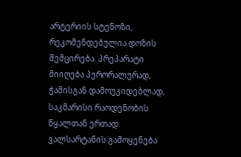არტერიის სტენოზი, რეკომენდებულია დოზის შემცირება. პრეპარატი მიიღება პერორალურად, ჭამისგან დამოუკიდებლად, საკმარისი რაოდენობის წყალთან ერთად.
ვალსარტანის გამოყენება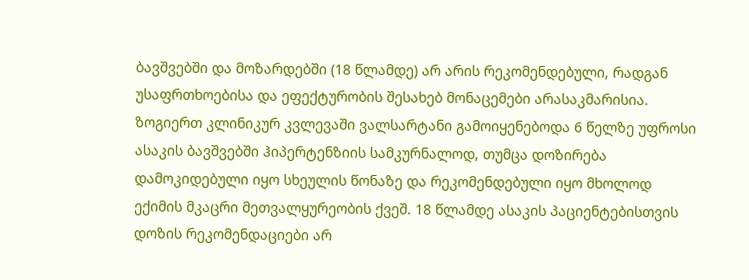ბავშვებში და მოზარდებში (18 წლამდე) არ არის რეკომენდებული, რადგან უსაფრთხოებისა და ეფექტურობის შესახებ მონაცემები არასაკმარისია. ზოგიერთ კლინიკურ კვლევაში ვალსარტანი გამოიყენებოდა 6 წელზე უფროსი ასაკის ბავშვებში ჰიპერტენზიის სამკურნალოდ, თუმცა დოზირება დამოკიდებული იყო სხეულის წონაზე და რეკომენდებული იყო მხოლოდ ექიმის მკაცრი მეთვალყურეობის ქვეშ. 18 წლამდე ასაკის პაციენტებისთვის დოზის რეკომენდაციები არ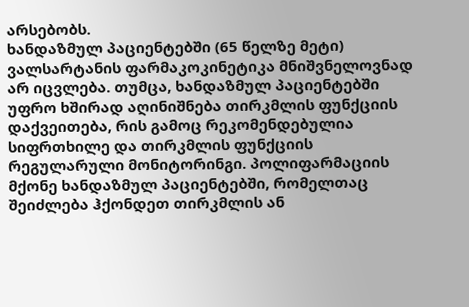არსებობს.
ხანდაზმულ პაციენტებში (65 წელზე მეტი) ვალსარტანის ფარმაკოკინეტიკა მნიშვნელოვნად არ იცვლება. თუმცა, ხანდაზმულ პაციენტებში უფრო ხშირად აღინიშნება თირკმლის ფუნქციის დაქვეითება, რის გამოც რეკომენდებულია სიფრთხილე და თირკმლის ფუნქციის რეგულარული მონიტორინგი. პოლიფარმაციის მქონე ხანდაზმულ პაციენტებში, რომელთაც შეიძლება ჰქონდეთ თირკმლის ან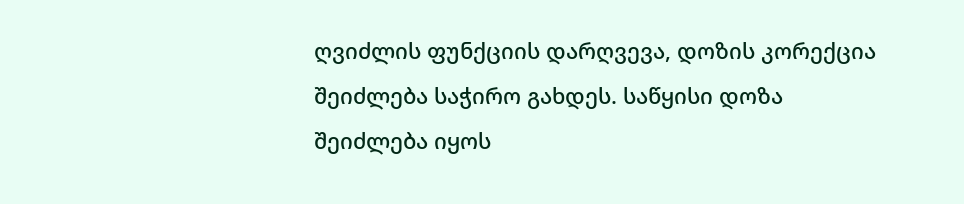ღვიძლის ფუნქციის დარღვევა, დოზის კორექცია შეიძლება საჭირო გახდეს. საწყისი დოზა შეიძლება იყოს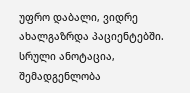უფრო დაბალი, ვიდრე ახალგაზრდა პაციენტებში.
სრული ანოტაცია, შემადგენლობა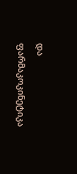და ფარმაკოკინეტიკა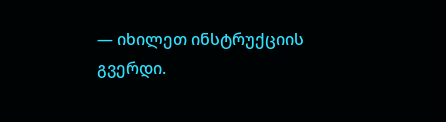— იხილეთ ინსტრუქციის გვერდი.